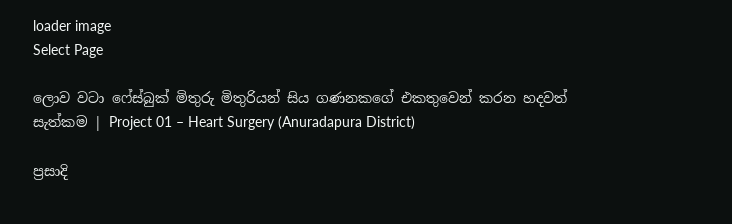loader image
Select Page

ලොව වටා ෆේස්බුක් මිතුරු මිතුරියන් සිය ගණනකගේ එකතුවෙන් කරන හදවත් සැත්කම | Project 01 – Heart Surgery (Anuradapura District)

ප්‍රසාදි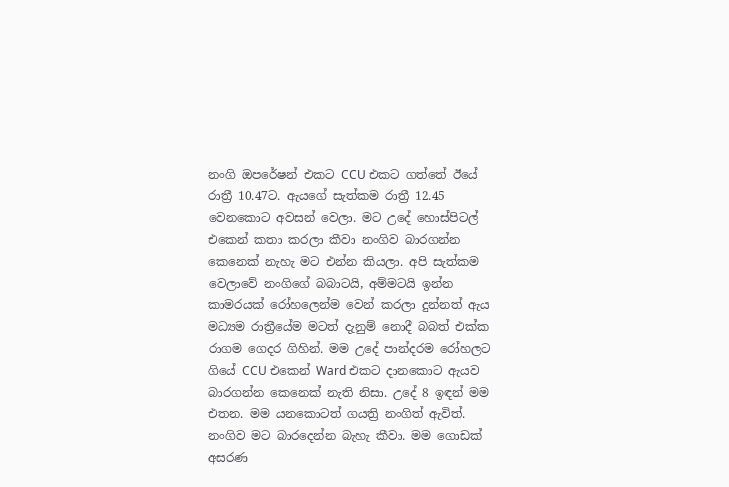නංගි ඔපරේෂන් එකට CCU එකට ගත්තේ ඊයේ රාත්‍රී 10.47ට. ඇයගේ සැත්කම රාත්‍රී 12.45 වෙනකොට අවසන් වෙලා. මට උදේ හොස්පිටල් එකෙන් කතා කරලා කීවා නංගිව බාරගන්න කෙනෙක් නැහැ මට එන්න කියලා. අපි සැත්කම වෙලාවේ නංගිගේ බබාටයි, අම්මටයි ඉන්න කාමරයක් රෝහලෙන්ම වෙන් කරලා දුන්නත් ඇය මධ්‍යම රාත්‍රීයේම මටත් දැනුම් නොදී බබත් එක්ක රාගම ගෙදර ගිහින්. මම උදේ පාන්දරම රෝහලට ගියේ CCU එකෙන් Ward එකට දානකොට ඇයව බාරගන්න කෙනෙක් නැති නිසා. උදේ 8 ඉඳන් මම එතන. මම යනකොටත් ගයත්‍රි නංගිත් ඇවිත්. නංගිව මට බාරදෙන්න බැහැ කීවා. මම ගොඩක් අසරණ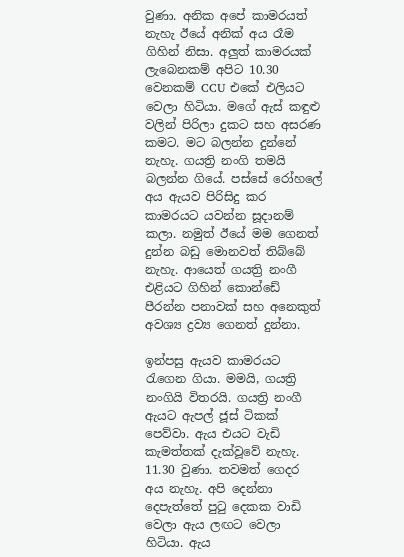වුණා. අනික අපේ කාමරයත් නැහැ ඊයේ අනික් අය රෑම ගිහින් නිසා. අලුත් කාමරයක් ලැබෙනකම් අපිට 10.30 වෙනකම් CCU එකේ එලියට වෙලා හිටියා. මගේ ඇස් කඳුළු වලින් පිරිලා දුකට සහ අසරණ කමට. මට බලන්න දුන්නේ නැහැ. ගයත්‍රි නංගි තමයි බලන්න ගියේ. පස්සේ රෝහලේ අය ඇයව පිරිසිදු කර කාමරයට යවන්න සූදානම් කලා. නමුත් ඊයේ මම ගෙනත් දුන්න බඩු මොනවත් තිබ්බේ නැහැ. ආයෙත් ගයත්‍රි නංගී එළියට ගිහින් කොන්ඩේ පීරන්න පනාවක් සහ අනෙකුත් අවශ්‍ය ද්‍රව්‍ය ගෙනත් දුන්නා.

ඉන්පසු ඇයව කාමරයට රැගෙන ගියා. මමයි, ගයත්‍රි නංගියි විතරයි. ගයත්‍රි නංගී ඇයට ඇපල් ජූස් ටිකක් පෙව්වා. ඇය එයට වැඩි කැමත්තක් දැක්වූවේ නැහැ. 11.30 වුණා. තවමත් ගෙදර අය නැහැ. අපි දෙන්නා දෙපැත්තේ පුටු දෙකක වාඩි වෙලා ඇය ලඟට වෙලා හිටියා. ඇය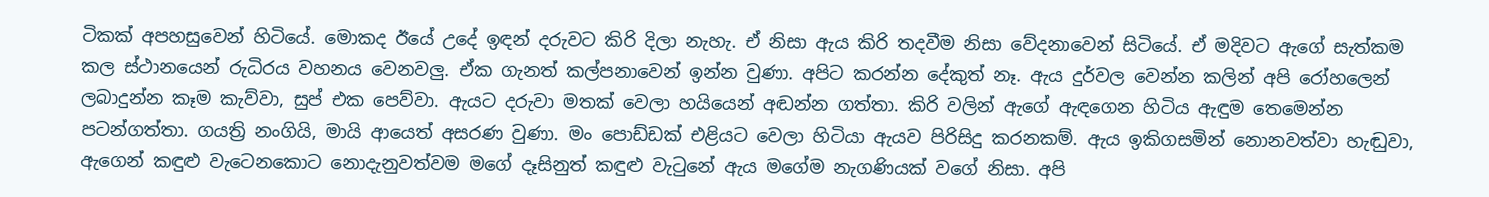ටිකක් අපහසුවෙන් හිටියේ. මොකද ඊයේ උදේ ඉඳන් දරුවට කිරි දිලා නැහැ. ඒ නිසා ඇය කිරි තදවීම නිසා වේදනාවෙන් සිටියේ. ඒ මදිවට ඇගේ සැත්කම කල ස්ථානයෙන් රුධිරය වහනය වෙනවලු. ඒක ගැනත් කල්පනාවෙන් ඉන්න වුණා. අපිට කරන්න දේකුත් නෑ. ඇය දුර්වල වෙන්න කලින් අපි රෝහලෙන් ලබාදුන්න කෑම කැව්වා, සුප් එක පෙව්වා. ඇයට දරුවා මතක් වෙලා හයියෙන් අඬන්න ගත්තා. කිරි වලින් ඇගේ ඇඳගෙන හිටිය ඇඳුම තෙමෙන්න පටන්ගත්තා. ගයත්‍රි නංගියි, මායි ආයෙත් අසරණ වුණා. මං පොඩ්ඩක් එළියට වෙලා හිටියා ඇයව පිරිසිදු කරනකම්. ඇය ඉකිගසමින් නොනවත්වා හැඬුවා, ඇගෙන් කඳුළු වැටෙනකොට නොදැනුවත්වම මගේ දෑසිනුත් කඳුළු වැටුනේ ඇය මගේම නැගණියක් වගේ නිසා. අපි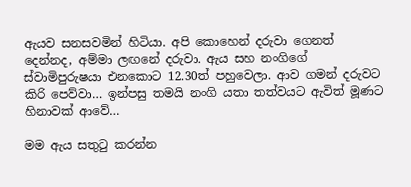ඇයව සනසවමින් හිටියා. අපි කොහෙන් දරුවා ගෙනත් දෙන්නද, අම්මා ලඟනේ දරුවා. ඇය සහ නංගිගේ ස්වාමිපුරුෂයා එනකොට 12.30ත් පහුවෙලා. ආව ගමන් දරුවට කිරි පෙව්වා… ඉන්පසු තමයි නංගි යතා තත්වයට ඇවිත් මූණට හිනාවක් ආවේ…

මම ඇය සතුටු කරන්න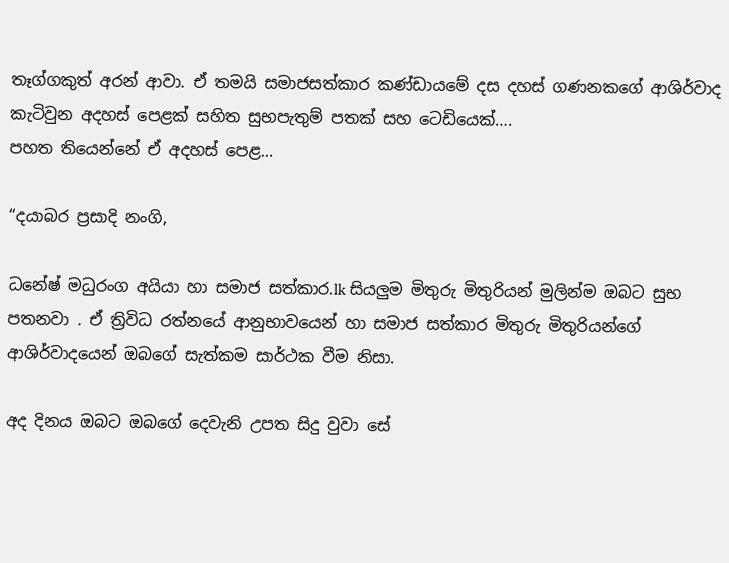තෑග්ගකුත් අරන් ආවා. ඒ තමයි සමාජසත්කාර කණ්ඩායමේ දස දහස් ගණනකගේ ආශිර්වාද කැටිවුන අදහස් පෙළක් සහිත සුභපැතුම් පතක් සහ ටෙඩියෙක්….
පහත තියෙන්නේ ඒ අදහස් පෙළ…

“දයාබර ප්‍රසාදි නංගි,

ධනේෂ් මධුරංග අයියා හා සමාජ සත්කාර.lk සියලුම මිතුරු මිතුරියන් මුලින්ම ඔබට සුභ පතනවා . ඒ ත්‍රිවිධ රත්නයේ ආනුභාවයෙන් හා සමාජ සත්කාර මිතුරු මිතුරියන්ගේ ආශිර්වාදයෙන් ඔබගේ සැත්කම සාර්ථක වීම නිසා.

අද දිනය ඔබට ඔබගේ දෙවැනි උපත සිදු වුවා සේ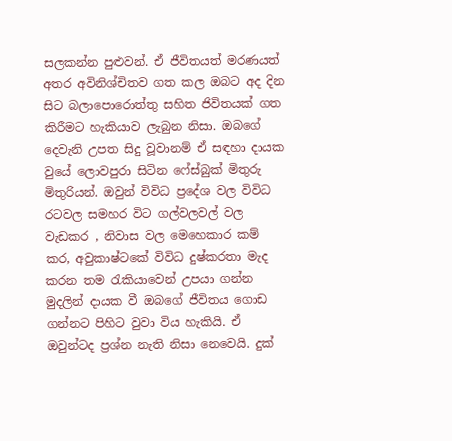සලකන්න පුළුවන්. ඒ ජීවිතයත් මරණයත් අතර අවිනිශ්චිතව ගත කල ඔබට අද දින සිට බලාපොරොත්තු සහිත ජිවිතයක් ගත කිරීමට හැකියාව ලැබුන නිසා. ඔබගේ දෙවැනි උපත සිදු වූවානම් ඒ සඳහා දායක වුයේ ලොවපුරා සිටින ෆේස්බුක් මිතුරු මිතුරියන්. ඔවුන් විවිධ ප්‍රදේශ වල විවිධ රටවල සමහර විට ගල්වලවල් වල වැඩකර , නිවාස වල මෙහෙකාර කම් කර, අවුකාෂ්ටකේ විවිධ දුෂ්කරතා මැද කරන තම රැකියාවෙන් උපයා ගන්න මුදලින් දායක වී ඔබගේ ජීවිතය ගොඩ ගන්නට පිහිට වුවා විය හැකියි. ඒ ඔවුන්ටද ප්‍රශ්න නැති නිසා නෙවෙයි. දුක්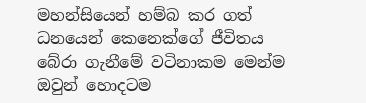මහන්සියෙන් හම්බ කර ගත් ධනයෙන් කෙනෙක්ගේ ජීවිතය බේරා ගැනීමේ වටිනාකම මෙන්ම ඔවුන් හොදටම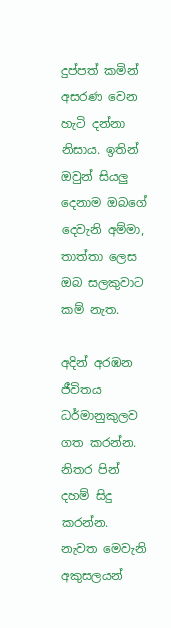දුප්පත් කමින් අසරණ වෙන හැටි දන්නා නිසාය. ඉතින් ඔවුන් සියලු දෙනාම ඔබගේ දෙවැනි අම්මා, තාත්තා ලෙස ඔබ සලකුවාට කම් නැත.

අදින් අරඹන ජීවිතය ධර්මානුකුලව ගත කරන්න. නිතර පින් දහම් සිදු කරන්න. නැවත මෙවැනි අකුසලයන්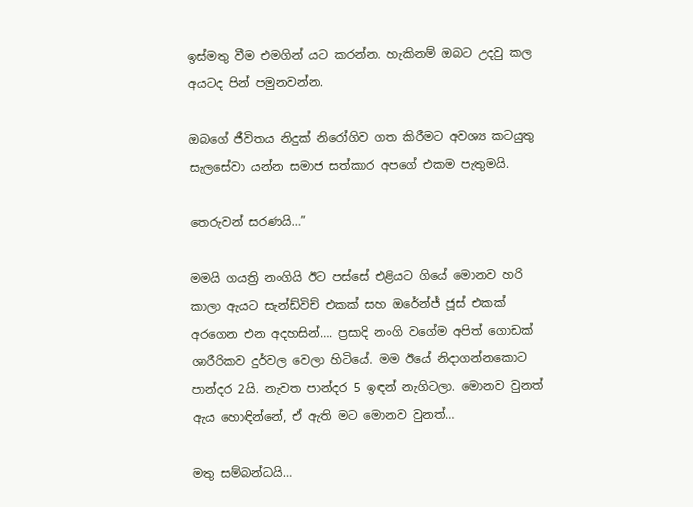ඉස්මතු වීම එමගින් යට කරන්න. හැකිනම් ඔබට උදවු කල අයටද පින් පමුනවන්න.

ඔබගේ ජීවිතය නිදුක් නිරෝගිව ගත කිරීමට අවශ්‍ය කටයුතු සැලසේවා යන්න සමාජ සත්කාර අපගේ එකම පැතුමයි.

තෙරුවන් සරණයි…”

මමයි ගයත්‍රි නංගියි ඊට පස්සේ එළියට ගියේ මොනව හරි කාලා ඇයට සැන්ඩ්විච් එකක් සහ ඔරේන්ජ් ජූස් එකක් අරගෙන එන අදහසින්…. ප්‍රසාදි නංගි වගේම අපිත් ගොඩක් ශාරීරිකව දුර්වල වෙලා හිටියේ. මම ඊයේ නිදාගන්නකොට පාන්දර 2යි. නැවත පාන්දර 5 ඉඳන් නැගිටලා. මොනව වුනත් ඇය හොඳින්නේ, ඒ ඇති මට මොනව වුනත්…

මතු සම්බන්ධයි…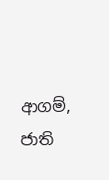ආගම්, ජාති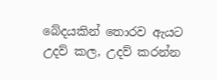බේදයකින් තොරව ඇයට උදව් කල, උදව් කරන්න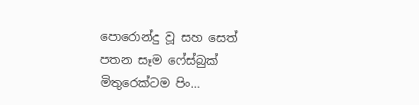පොරොන්දු වූ සහ සෙත් පතන සෑම ෆේස්බුක් මිතුරෙක්ටම පිං…